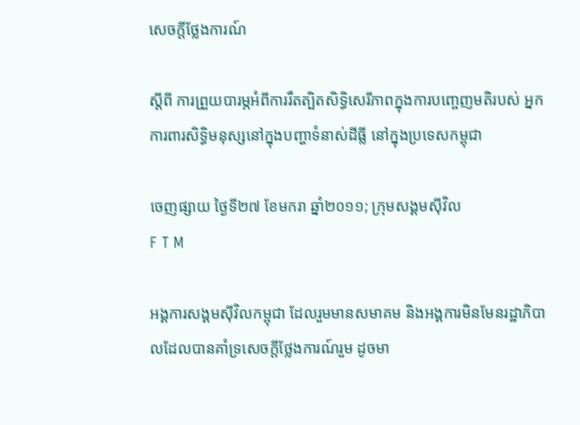សេចក្តីថ្លែងការណ៍

ស្តីពី ការព្រួយបារម្ភអំពីការរឹតត្បិតសិទ្ធិសេរីភាពក្នុងការបញ្ចេញមតិរបស់ អ្នកការពារសិទ្ធិមនុស្សនៅក្នុងបញ្ហាទំនាស់ដីធ្លី នៅក្នុងប្រទេសកម្ពុជា

ចេញផ្សាយ ថ្ងៃទី២៧ ខែមករា ឆ្នាំ២០១១; ក្រុមសង្គមស៊ីវិល
F T M

អង្គការសង្គមស៊ីវិលកម្ពុជា ដែលរួមមានសមាគម និងអង្គការមិនមែនរដ្ឋាភិបាលដែលបានគាំទ្រសេចក្តីថ្លែងការណ៍រួម ដូចមា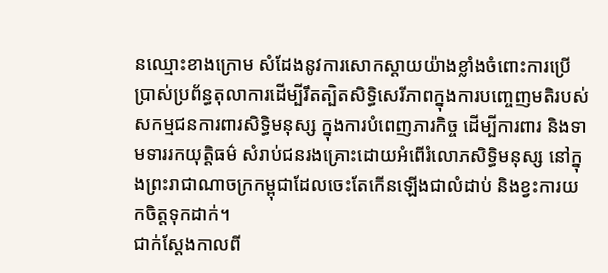នឈ្មោះខាងក្រោម សំដែងនូវការសោកស្តាយយ៉ាងខ្លាំងចំពោះការប្រើប្រាស់ប្រព័ន្ធតុលាការដើម្បីរឹតត្បិតសិទ្ធិសេរីភាពក្នុងការបញ្ចេញមតិរបស់សកម្មជនការពារសិទ្ធិមនុស្ស ក្នុងការបំពេញភារកិច្ច ដើម្បីការពារ និងទាមទាររកយុត្តិធម៌ សំរាប់ជនរងគ្រោះដោយអំពើរំលោភសិទ្ធិមនុស្ស នៅក្នុងព្រះរាជាណាចក្រកម្ពុជាដែលចេះតែកើនឡើងជាលំដាប់ និងខ្វះការយកចិត្តទុកដាក់។
ជាក់ស្តែងកាលពី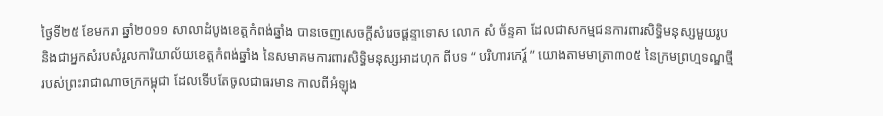ថ្ងៃទី២៥ ខែមករា ឆ្នាំ២០១១ សាលាដំបូងខេត្តកំពង់ឆ្នាំង បានចេញសេចក្តីសំរេចផ្តន្ទាទោស លោក សំ ច័ន្ទគា ដែលជាសកម្មជនការពារសិទ្ធិមនុស្សមួយរូប និងជាអ្នកសំរបសំរួលការិយាល័យខេត្តកំពង់ឆ្នាំង នៃសមាគមការពារសិទ្ធិមនុស្សអាដហុក ពីបទ “ បរិហារកេរ្ត៍ ” យោងតាមមាត្រា៣០៥ នៃក្រមព្រហ្មទណ្ឌថ្មីរបស់ព្រះរាជាណាចក្រកម្ពុជា ដែលទើបតែចូលជាធរមាន កាលពីអំឡុង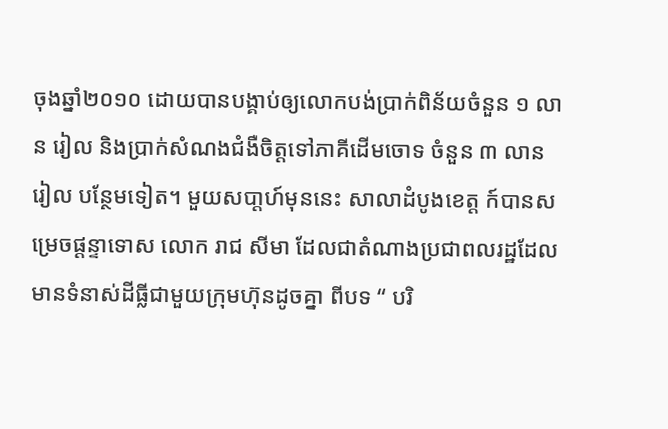ចុងឆ្នាំ២០១០ ដោយបានបង្គាប់ឲ្យលោកបង់ប្រាក់ពិន័យចំនួន ១ លាន រៀល និងប្រាក់សំណងជំងឺចិត្តទៅភាគីដើមចោទ ចំនួន ៣ លាន រៀល បន្ថែមទៀត។ មួយសបា្តហ៍មុននេះ សាលាដំបូងខេត្ត ក៍បានសម្រេចផ្តន្ទាទោស លោក រាជ សីមា ដែលជាតំណាងប្រជាពលរដ្ឋដែលមានទំនាស់ដីធ្លីជាមួយក្រុមហ៊ុនដូចគ្នា ពីបទ “ បរិ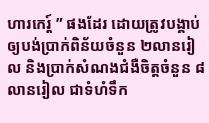ហារកេរ្ត៍ ” ផងដែរ ដោយត្រូវបង្គាប់ឲ្យបង់ប្រាក់ពិន័យចំនួន ២លានរៀល និងប្រាក់សំណងជំងឺចិត្តចំនួន ៨លានរៀល ជាទំហំទឹក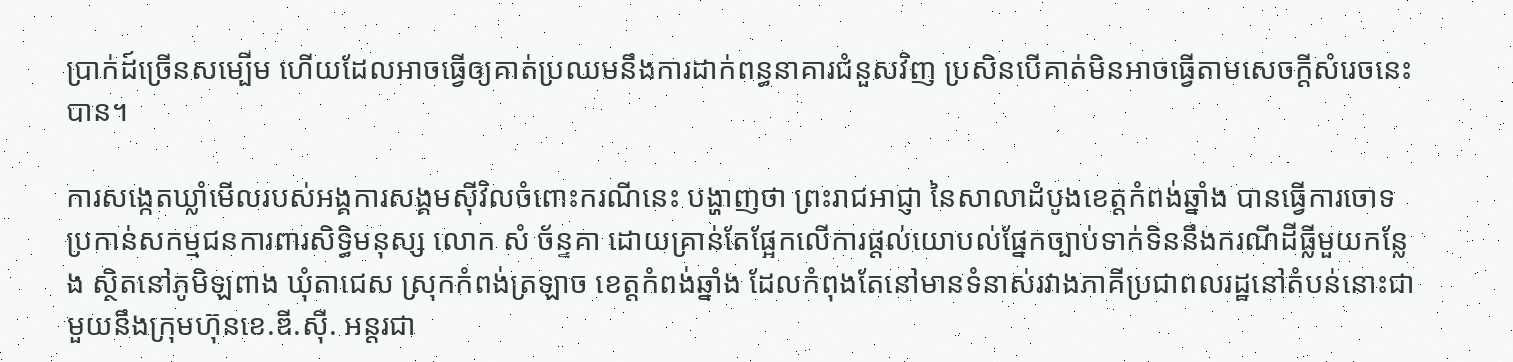ប្រាក់ដ៍ច្រើនសម្បើម ហើយដែលអាចធ្វើឲ្យគាត់ប្រឈមនឹងការដាក់ពន្ធនាគារជំនួសវិញ ប្រសិនបើគាត់មិនអាចធ្វើតាមសេចក្តីសំរេចនេះបាន។

ការសង្កេតឃ្លាំមើលរបស់អង្គការសង្គមស៊ីវិលចំពោះករណីនេះ បង្ហាញថា ព្រះរាជអាជ្ញា នៃសាលាដំបូងខេត្តកំពង់ឆ្នាំង បានធ្វើការចោទប្រកាន់សកម្មជនការពារសិទ្ធិមនុស្ស លោក សំ ច័ន្ទគា ដោយគ្រាន់តែផ្អែកលើការផ្តល់យោបល់ផ្នែកច្បាប់ទាក់ទិននឹងករណីដីធ្លីមួយកន្លែង ស្ថិតនៅភូមិឡពាង ឃុំតាជេស ស្រុកកំពង់ត្រឡាច ខេត្តកំពង់ឆ្នាំង ដែលកំពុងតែនៅមានទំនាស់រវាងភាគីប្រជាពលរដ្ឋនៅតំបន់នោះជាមួយនឹងក្រុមហ៊ុនខេ.ឌី.ស៊ី. អន្តរជា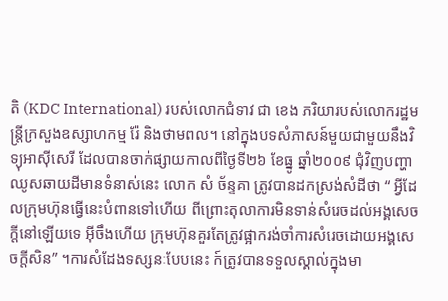តិ (KDC International) របស់លោកជំទាវ ជា ខេង ភរិយារបស់លោករដ្ឋមន្ត្រីក្រសួងឧស្សាហកម្ម រ៉ែ និងថាមពល។ នៅក្នុងបទសំភាសន៍មួយជាមួយនឹងវិទ្យុអាស៊ីសេរី ដែលបានចាក់ផ្សាយកាលពីថ្ងៃទី២៦ ខែធ្នូ ឆ្នាំ២០០៩ ជុំវិញបញ្ហាឈូសឆាយដីមានទំនាស់នេះ លោក សំ ច័ន្ទគា ត្រូវបានដកស្រង់សំដីថា “ អ្វីដែលក្រុមហ៊ុនធ្វើនេះបំពានទៅហើយ ពីព្រោះតុលាការមិនទាន់សំរេចដល់អង្គសេចក្តីនៅឡើយទេ អ៊ីចឹងហើយ ក្រុមហ៊ុនគួរតែត្រូវផ្អាករង់ចាំការសំរេចដោយអង្គសេចក្តីសិន” ។ការសំដែងទស្សនៈបែបនេះ ក៍ត្រូវបានទទួលស្គាល់ក្នុងមា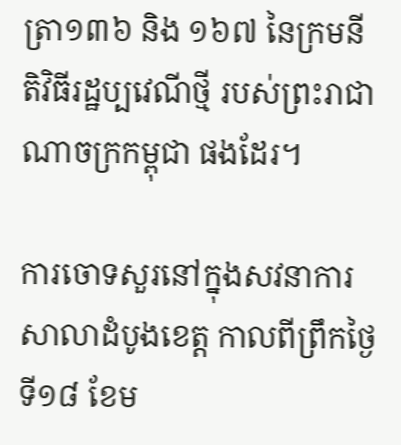ត្រា១៣៦ និង ១៦៧ នៃក្រមនីតិវិធីរដ្ឋប្បវេណីថ្មី របស់ព្រះរាជាណាចក្រកម្ពុជា ផងដែរ។

ការចោទសួរនៅក្នុងសវនាការសាលាដំបូងខេត្ត កាលពីព្រឹកថ្ងៃទី១៨ ខែម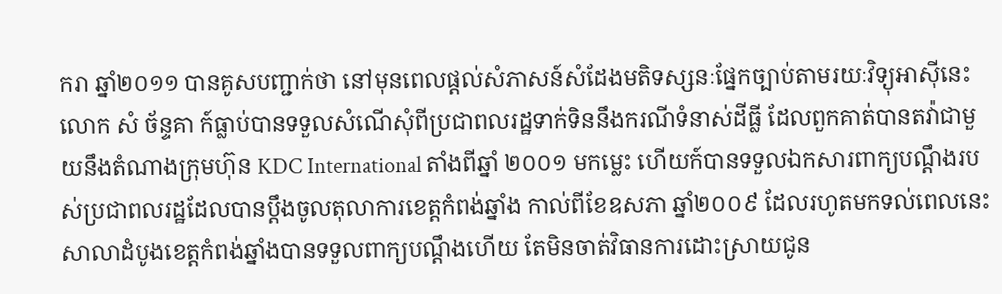ករា ឆ្នាំ២០១១ បានគូសបញ្ជាក់ថា នៅមុនពេលផ្តល់សំភាសន៍សំដែងមតិទស្សនៈផ្នែកច្បាប់តាមរយៈវិទ្យុអាស៊ីនេះ លោក សំ ច័ន្ទគា ក៍ធ្លាប់បានទទួលសំណើសុំពីប្រជាពលរដ្ឋទាក់ទិននឹងករណីទំនាស់ដីធ្លី ដែលពួកគាត់បានតវ៉ាជាមួយនឹងតំណាងក្រុមហ៊ុន KDC International តាំងពីឆ្នាំ ២០០១ មកម្លេះ ហើយក៍បានទទួលឯកសារពាក្យបណ្តឹងរបស់ប្រជាពលរដ្ឋដែលបានប្តឹងចូលតុលាការខេត្តកំពង់ឆ្នាំង កាល់ពីខែឧសភា ឆ្នាំ២០០៩ ដែលរហូតមកទល់ពេលនេះ សាលាដំបូងខេត្តកំពង់ឆ្នាំងបានទទួលពាក្យបណ្តឹងហើយ តែមិនចាត់វិធានការដោះស្រាយជូន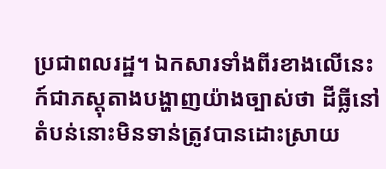ប្រជាពលរដ្ឋ។ ឯកសារទាំងពីរខាងលើនេះ ក៍ជាភស្តុតាងបង្ហាញយ៉ាងច្បាស់ថា ដីធ្លីនៅតំបន់នោះមិនទាន់ត្រូវបានដោះស្រាយ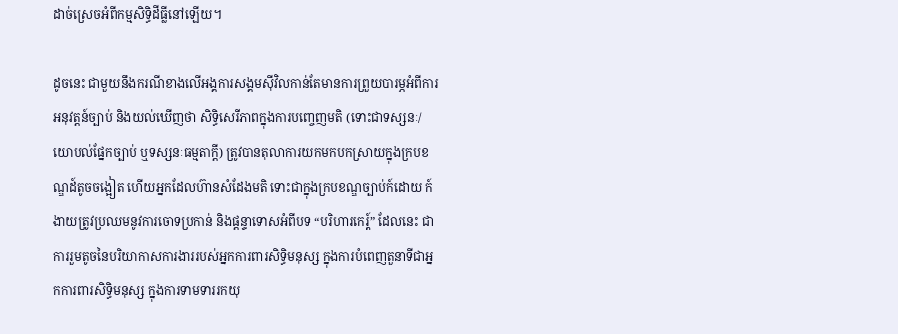ដាច់ស្រេចអំពីកម្មសិទ្ធិដីធ្លីនៅឡើយ។

ដូចនេះ ជាមួយនឹងករណីខាងលើអង្គការសង្គមស៊ីវិលកាន់តែមានការព្រួយបារម្ភអំពីការអនុវត្តន៍ច្បាប់ និងយល់ឃើញថា សិទ្ធិសេរីភាពក្នុងការបញ្ចេញមតិ (ទោះជាទស្សនៈ/យោបល់ផ្នែកច្បាប់ ឬទស្សនៈធម្មតាក្តី) ត្រូវបានតុលាការយកមកបកស្រាយក្នុងក្របខណ្ឌដ៍តូចចង្អៀត ហើយអ្នកដែលហ៊ានសំដែងមតិ ទោះជាក្នុងក្របខណ្ឌច្បាប់ក៍ដោយ ក៍ងាយត្រូវប្រឈមនូវការចោទប្រកាន់ និងផ្តន្ទាទោសអំពីបទ “បរិហារកេរ្ត៍” ដែលនេះ ជាការរួមតូចនៃបរិយាកាសការងាររបស់អ្នកការពារសិទ្ធិមនុស្ស ក្នុងការបំពេញតួនាទីជាអ្នកការពារសិទ្ធិមនុស្ស ក្នុងការទាមទាររកយុ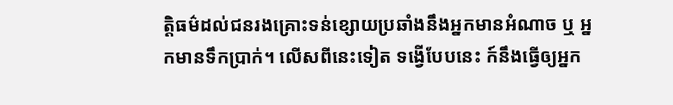ត្តិធម៌ដល់ជនរងគ្រោះទន់ខ្សោយប្រឆាំងនឹងអ្នកមានអំណាច ឬ អ្នកមានទឹកប្រាក់។ លើសពីនេះទៀត ទង្វើបែបនេះ ក៍នឹងធ្វើឲ្យអ្នក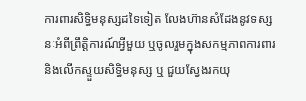ការពារសិទ្ធិមនុស្សដទៃទៀត លែងហ៊ានសំដែងនូវទស្សនៈអំពីព្រឹត្តិការណ៍អ្វីមួយ ឬចូលរួមក្នុងសកម្មភាពការពារ និងលើកស្ទួយសិទ្ធិមនុស្ស ឬ ជួយស្វែងរកយុ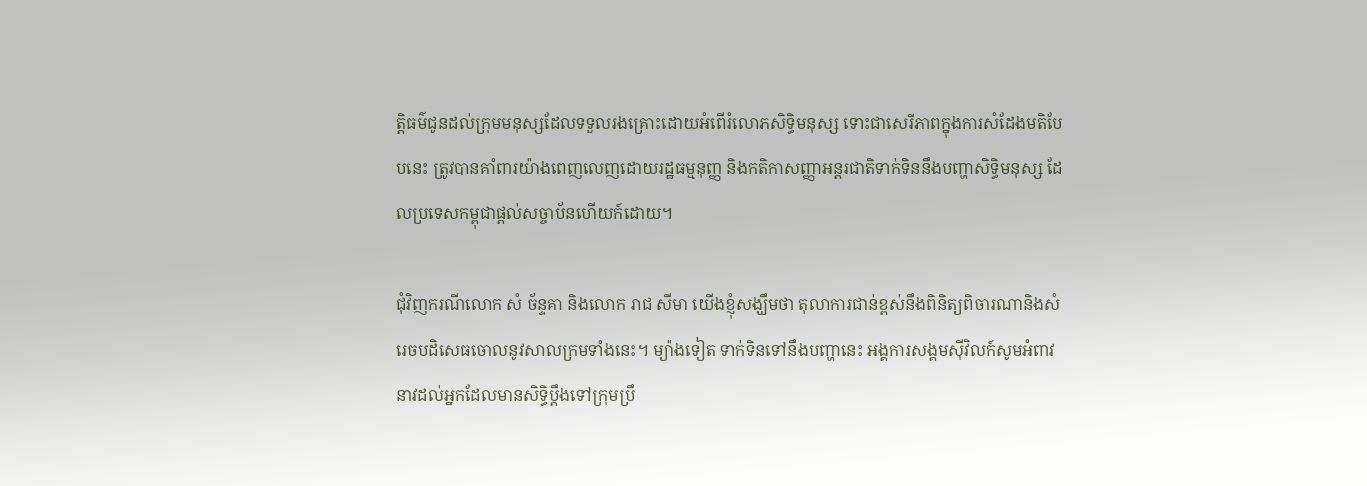ត្តិធម៌ជូនដល់ក្រុមមនុស្សដែលទទួលរងគ្រោះដោយអំពើរំលោភសិទ្ធិមនុស្ស ទោះជាសេរីភាពក្នុងការសំដែងមតិបែបនេះ ត្រូវបានគាំពារយ៉ាងពេញលេញដោយរដ្ឋធម្មនុញ្ញ និងកតិកាសញ្ញាអន្តរជាតិទាក់ទិននឹងបញ្ហាសិទ្ធិមនុស្ស ដែលប្រទេសកម្ពុជាផ្តល់សច្ចាប័នហើយក៍ដោយ។

ជុំវិញករណីលោក សំ ច័ន្ទគា និងលោក រាជ សីមា យើងខ្ញុំសង្ឃឹមថា តុលាការជាន់ខ្ពស់នឹងពិនិត្យពិចារណានិងសំរេចបដិសេធចោលនូវសាលក្រមទាំងនេះ។ ម្យ៉ាងទៀត ទាក់ទិនទៅនឹងបញ្ហានេះ អង្គការសង្គមស៊ីវិលក៍សូមអំពាវនាវដល់អ្នកដែលមានសិទ្ធិប្តឹងទៅក្រុមប្រឹ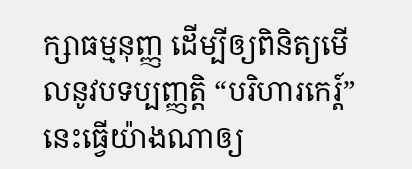ក្សាធម្មនុញ្ញ ដើម្បីឲ្យពិនិត្យមើលនូវបទប្បញ្ញត្តិ “បរិហារកេរ្ត៍” នេះធ្វើយ៉ាងណាឲ្យ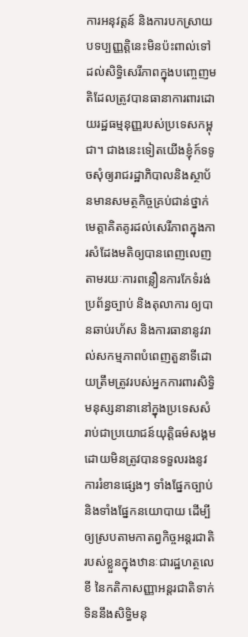ការអនុវត្តន៍ និងការបកស្រាយបទប្បញ្ញត្តិនេះមិនប៉ះពាល់ទៅដល់សិទ្ធិសេរីភាពក្នុងបញ្ចេញមតិដែលត្រូវបានធានាការពារដោយរដ្ឋធម្មនុញ្ញរបស់ប្រទេសកម្ពុជា។ ជាងនេះទៀតយើងខ្ញុំក៍ទទូចសុំឲ្យរាជរដ្ឋាភិបាលនិងស្ថាប័នមានសមត្ថកិច្ចគ្រប់ជាន់ថ្នាក់ មេត្តាគិតគូរដល់សេរីភាពក្នុងការសំដែងមតិឲ្យបានពេញលេញ តាមរយៈការពន្លឿនការកែទំរង់ប្រព័ន្ធច្បាប់ និងតុលាការ ឲ្យបានឆាប់រហ័ស និងការធានានូវរាល់សកម្មភាពបំពេញតួនាទីដោយត្រឹមត្រូវរបស់អ្នកការពារសិទ្ធិមនុស្សនានានៅក្នុងប្រទេសសំរាប់ជាប្រយោជន៍យុត្តិធម៌សង្គម ដោយមិនត្រូវបានទទួលរងនូវការរំខានផ្សេងៗ ទាំងផ្នែកច្បាប់ និងទាំងផ្នែកនយោបាយ ដើម្បីឲ្យស្របតាមកាតព្វកិច្ចអន្តរជាតិរបស់ខ្លួនក្នុងឋានៈជារដ្ឋហត្ថលេខី នៃកតិកាសញ្ញាអន្តរជាតិទាក់ទិននឹងសិទ្ធិមនុ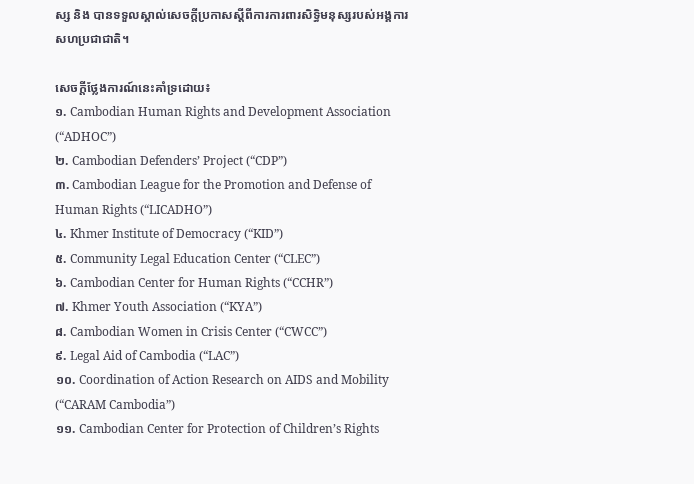ស្ស និង បានទទួលស្គាល់សេចក្តីប្រកាសស្តីពីការការពារសិទ្ធិមនុស្សរបស់អង្គការសហប្រជាជាតិ។

សេចក្តីថ្លែងការណ៍នេះគាំទ្រដោយ៖
១. Cambodian Human Rights and Development Association (“ADHOC”)
២. Cambodian Defenders’ Project (“CDP”)
៣. Cambodian League for the Promotion and Defense of Human Rights (“LICADHO”)
៤. Khmer Institute of Democracy (“KID”)
៥. Community Legal Education Center (“CLEC”)
៦. Cambodian Center for Human Rights (“CCHR”)
៧. Khmer Youth Association (“KYA”)
៨. Cambodian Women in Crisis Center (“CWCC”)
៩. Legal Aid of Cambodia (“LAC”)
១០. Coordination of Action Research on AIDS and Mobility (“CARAM Cambodia”)
១១. Cambodian Center for Protection of Children’s Rights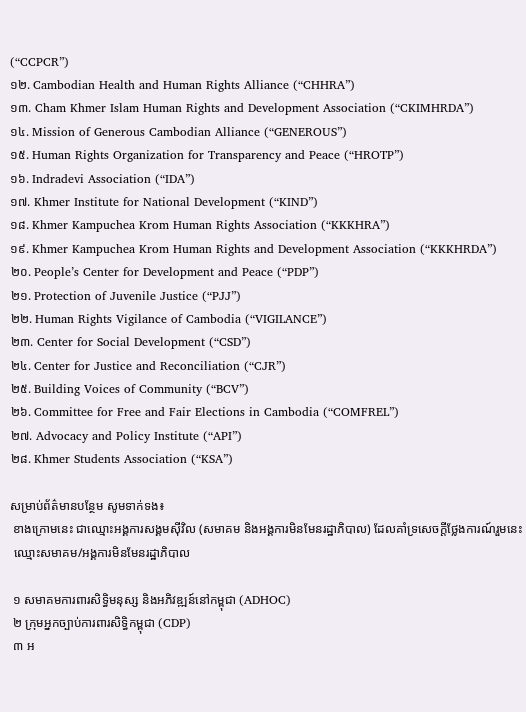(“CCPCR”)
១២. Cambodian Health and Human Rights Alliance (“CHHRA”)
១៣. Cham Khmer Islam Human Rights and Development Association (“CKIMHRDA”)
១៤. Mission of Generous Cambodian Alliance (“GENEROUS”)
១៥. Human Rights Organization for Transparency and Peace (“HROTP”)
១៦. Indradevi Association (“IDA”)
១៧. Khmer Institute for National Development (“KIND”)
១៨. Khmer Kampuchea Krom Human Rights Association (“KKKHRA”)
១៩. Khmer Kampuchea Krom Human Rights and Development Association (“KKKHRDA”)
២០. People’s Center for Development and Peace (“PDP”)
២១. Protection of Juvenile Justice (“PJJ”)
២២. Human Rights Vigilance of Cambodia (“VIGILANCE”)
២៣. Center for Social Development (“CSD”)
២៤. Center for Justice and Reconciliation (“CJR”)
២៥. Building Voices of Community (“BCV”)
២៦. Committee for Free and Fair Elections in Cambodia (“COMFREL”)
២៧. Advocacy and Policy Institute (“API”)
២៨. Khmer Students Association (“KSA”)

សម្រាប់ព័ត៌មានបន្ថែម សូមទាក់ទង៖
 ខាងក្រោមនេះ ជាឈ្មោះអង្គការសង្គមស៊ីវិល (សមាគម និងអង្គការមិនមែនរដ្ឋាភិបាល) ដែលគាំទ្រសេចក្តីថ្លែងការណ៍រួមនេះ
 ឈ្មោះសមាគម/អង្គការមិនមែនរដ្ឋាភិបាល

 ១ សមាគមការពារសិទ្ធិមនុស្ស និងអភិវឌ្ឍន៍នៅកម្ពុជា (ADHOC)
 ២ ក្រុមអ្នកច្បាប់ការពារសិទ្ធិកម្ពុជា (CDP)
 ៣ អ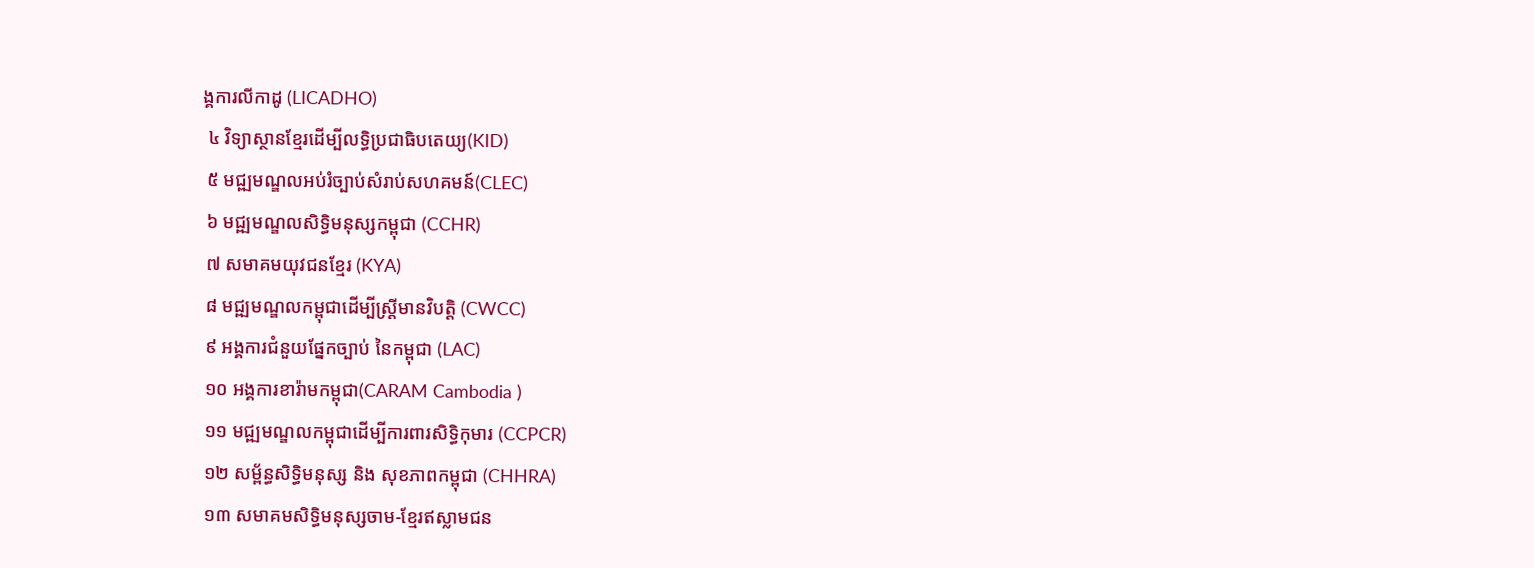ង្គការលីកាដូ (LICADHO)
 ៤ វិទ្យាស្ថានខ្មែរដើម្បីលទ្ធិប្រជាធិបតេយ្យ(KID)
 ៥ មជ្ឍមណ្ឌលអប់រំច្បាប់សំរាប់សហគមន៍(CLEC)
 ៦ មជ្ឍមណ្ឌលសិទ្ធិមនុស្សកម្ពុជា (CCHR)
 ៧ សមាគមយុវជនខ្មែរ (KYA)
 ៨ មជ្ឍមណ្ឌលកម្ពុជាដើម្បីស្ត្រីមានវិបត្តិ (CWCC)
 ៩ អង្គការជំនួយផ្នែកច្បាប់ នៃកម្ពុជា (LAC)
 ១០ អង្គការខារ៉ាមកម្ពុជា(CARAM Cambodia )
 ១១ មជ្ឍមណ្ឌលកម្ពុជាដើម្បីការពារសិទ្ធិកុមារ (CCPCR)
 ១២ សម្ព័ន្ធសិទ្ធិមនុស្ស និង សុខភាពកម្ពុជា (CHHRA)
 ១៣ សមាគមសិទ្ធិមនុស្សចាម-ខ្មែរឥស្លាមជន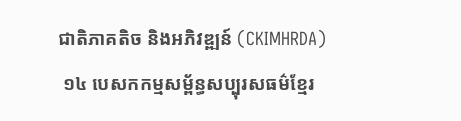ជាតិភាគតិច និងអភិវឌ្ឍន៍ (CKIMHRDA)
 ១៤ បេសកកម្មសម្ព័ន្ធសប្បុរសធម៌ខ្មែរ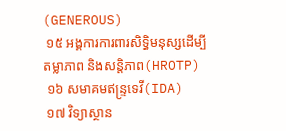(GENEROUS)
 ១៥ អង្គការការពារសិទ្ធិមនុស្សដើម្បីតម្លាភាព និងសន្តិភាព(HROTP)
 ១៦ សមាគមឥន្ទ្រទេវី(IDA)
 ១៧ វិទ្យាស្ថាន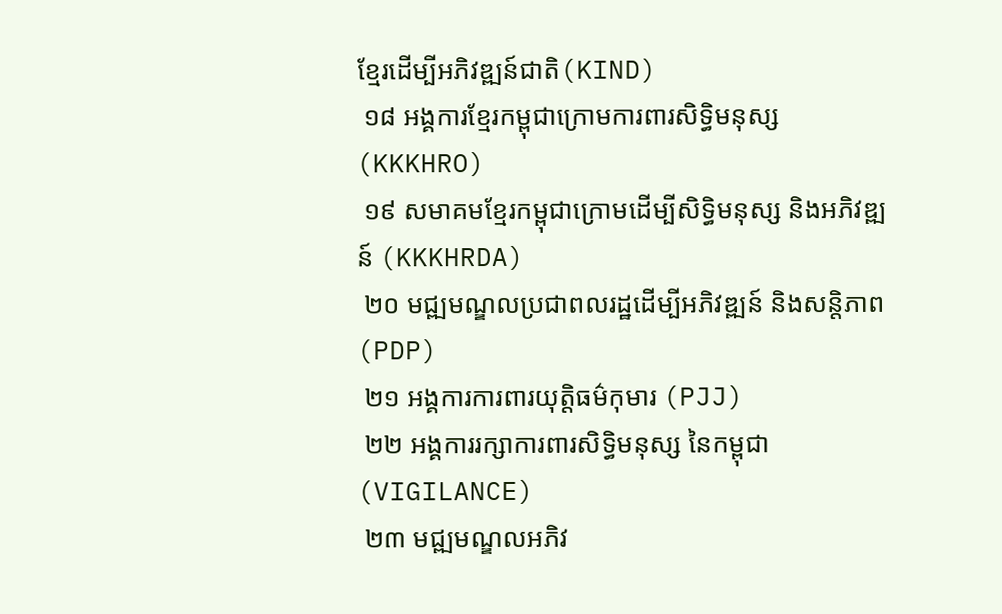ខ្មែរដើម្បីអភិវឌ្ឍន៍ជាតិ(KIND)
 ១៨ អង្គការខ្មែរកម្ពុជាក្រោមការពារសិទ្ធិមនុស្ស(KKKHRO)
 ១៩ សមាគមខ្មែរកម្ពុជាក្រោមដើម្បីសិទ្ធិមនុស្ស និងអភិវឌ្ឍន៍ (KKKHRDA)
 ២០ មជ្ឍមណ្ឌលប្រជាពលរដ្ឋដើម្បីអភិវឌ្ឍន៍ និងសន្តិភាព (PDP)
 ២១ អង្គការការពារយុត្តិធម៌កុមារ (PJJ)
 ២២ អង្គការរក្សាការពារសិទ្ធិមនុស្ស នៃកម្ពុជា (VIGILANCE)
 ២៣ មជ្ឍមណ្ឌលអភិវ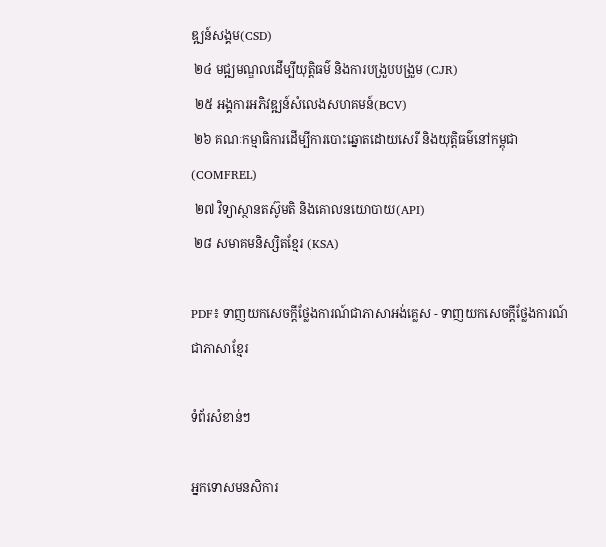ឌ្ឍន៍សង្គម(CSD)
 ២៤ មជ្ឍមណ្ឌលដើម្បីយុត្តិធម៌ និងការបង្រួបបង្រួម (CJR)
 ២៥ អង្គការអភិវឌ្ឍន៍សំលេងសហគមន៍(BCV)
 ២៦ គណៈកម្មាធិការដើម្បីការបោះឆ្នោតដោយសេរី និងយុត្តិធម៌នៅកម្ពុជា (COMFREL)
 ២៧ វិទ្យាស្ថានតស៊ូមតិ និងគោលនយោបាយ(API)
 ២៨ សមាគមនិស្សិតខ្មែរ (KSA)

PDF៖ ទាញយកសេចក្តីថ្លែងការណ៍ជាភាសាអង់គ្លេស - ទាញយកសេចក្តីថ្លែងការណ៍ជាភាសាខ្មែរ

ទំព័រសំខាន់ៗ

អ្នកទោសមនសិការ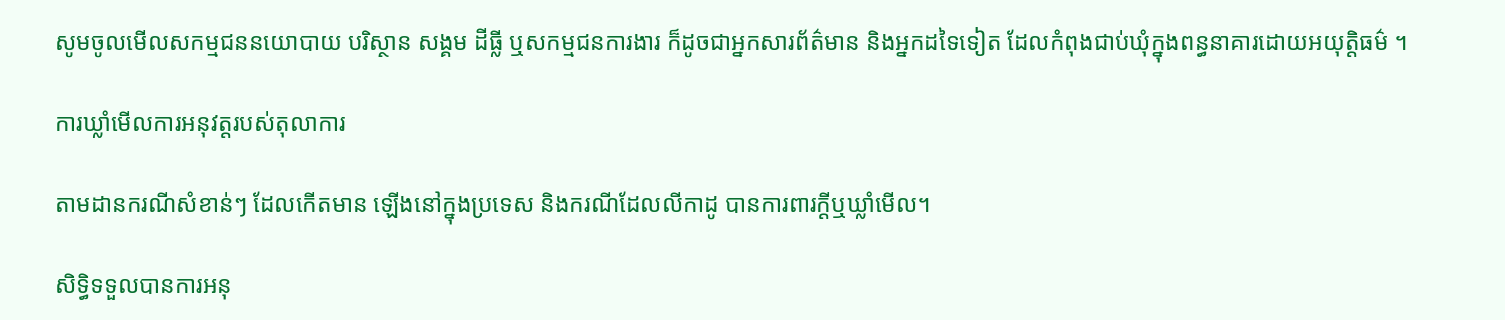សូមចូលមើលសកម្មជននយោបាយ បរិស្ថាន សង្គម ដីធ្លី ឬសកម្មជនការងារ ក៏ដូចជាអ្នកសារព័ត៌មាន និងអ្នកដទៃទៀត ដែលកំពុងជាប់ឃុំក្នុងពន្ធនាគារដោយអយុត្តិធម៌ ។

ការឃ្លាំមើលការអនុវត្តរបស់តុលាការ

តាមដានករណីសំខាន់ៗ ដែលកើតមាន ឡើងនៅក្នុងប្រទេស និងករណីដែលលីកាដូ បានការពារក្ដីឬឃ្លាំមើល។

សិទ្ធិទទួលបានការអនុ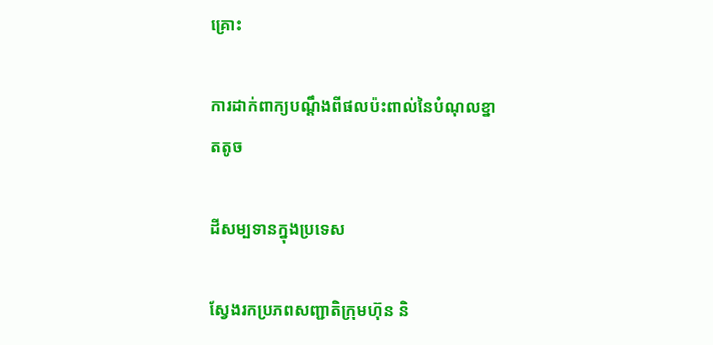គ្រោះ

ការដាក់ពាក្យបណ្ដឹងពីផលប៉ះពាល់នៃបំណុលខ្នាតតូច

ដីសម្បទានក្នុងប្រទេស

ស្វែងរកប្រភពសញ្ជាតិក្រុមហ៊ុន និ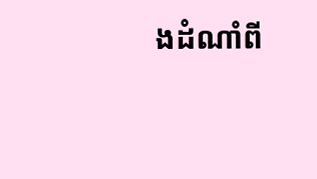ងដំណាំពី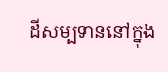ដីសម្បទាននៅក្នុង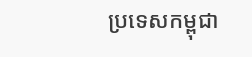ប្រទេសកម្ពុជា